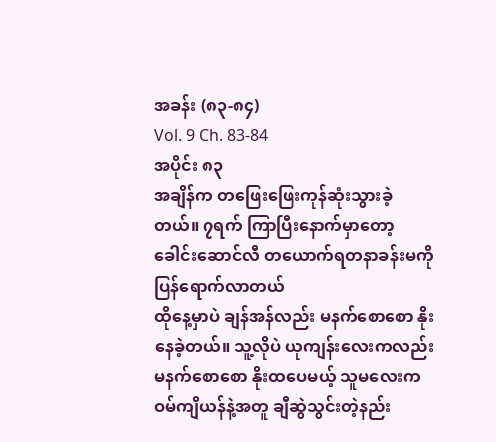အခန်း (၈၃-၈၄)
Vol. 9 Ch. 83-84
အပိုင်း ၈၃
အချိန်က တဖြေးဖြေးကုန်ဆုံးသွားခဲ့တယ်။ ၇ရက် ကြာပြီးနောက်မှာတော့ ခေါင်းဆောင်လီ တယောက်ရတနာခန်းမကို ပြန်ရောက်လာတယ်
ထိုနေ့မှာပဲ ချန်အန်လည်း မနက်စောစော နိုးနေခဲ့တယ်။ သူ့လိုပဲ ယုကျန်းလေးကလည်း မနက်စောစော နိုးထပေမယ့် သူမလေးက ဝမ်ကျိယန်နဲ့အတူ ချီဆွဲသွင်းတဲ့နည်း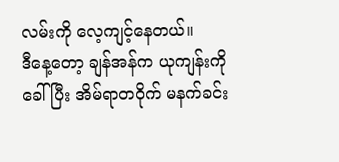လမ်းကို လေ့ကျင့်နေတယ်။
ဒီနေ့တော့ ချန်အန်က ယုကျန်းကိုခေါ်ပြီး အိမ်ရာတဝိုက် မနက်ခင်း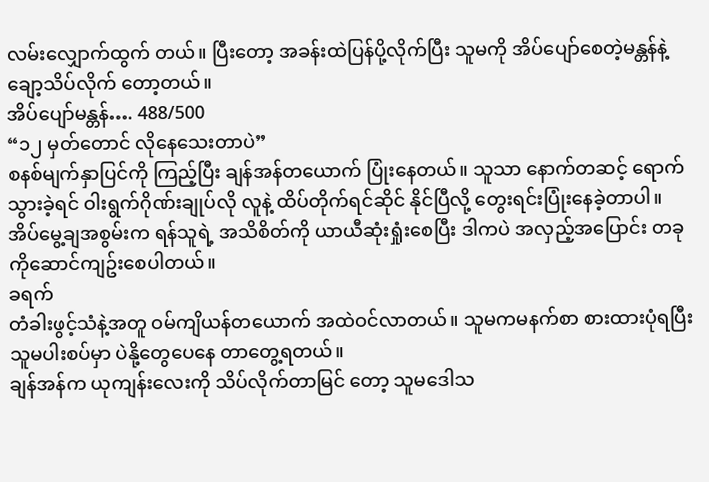လမ်းလျှောက်ထွက် တယ်။ ပြီးတော့ အခန်းထဲပြန်ပို့လိုက်ပြီး သူမကို အိပ်ပျော်စေတဲ့မန္တန်နဲ့ ချော့သိပ်လိုက် တော့တယ်။
အိပ်ပျော်မန္တန်…. 488/500
“၁၂ မှတ်တောင် လိုနေသေးတာပဲ”
စနစ်မျက်နှာပြင်ကို ကြည့်ပြီး ချန်အန်တယောက် ပြုံးနေတယ်။ သူသာ နောက်တဆင့် ရောက်သွားခဲ့ရင် ဝါးရွက်ဂိုဏ်းချုပ်လို လူနဲ့ ထိပ်တိုက်ရင်ဆိုင် နိုင်ပြီလို့ တွေးရင်းပြုံးနေခဲ့တာပါ။
အိပ်မွေ့ချအစွမ်းက ရန်သူရဲ့ အသိစိတ်ကို ယာယီဆုံးရှုံးစေပြီး ဒါကပဲ အလှည့်အပြောင်း တခုကိုဆောင်ကျဥ်းစေပါတယ်။
ခရက်
တံခါးဖွင့်သံနဲ့အတူ ဝမ်ကျိယန်တယောက် အထဲဝင်လာတယ်။ သူမကမနက်စာ စားထားပုံရပြီး သူမပါးစပ်မှာ ပဲနို့တွေပေနေ တာတွေ့ရတယ်။
ချန်အန်က ယုကျန်းလေးကို သိပ်လိုက်တာမြင် တော့ သူမဒေါသ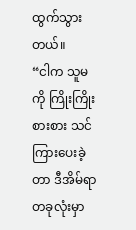ထွက်သွားတယ်။
“ငါက သူမကို ကြိုးကြိုးစားစား သင်ကြားပေးခဲ့တာ ဒီအိမ်ရာတခုလုံးမှာ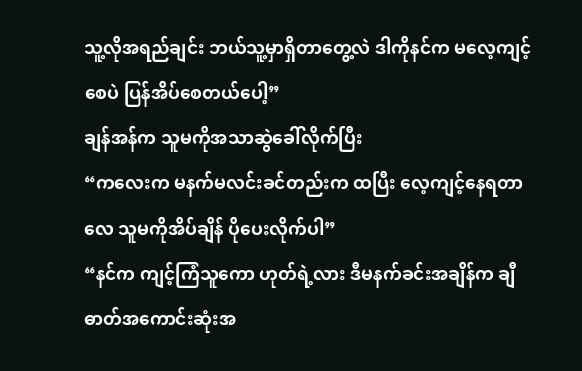သူ့လိုအရည်ချင်း ဘယ်သူ့မှာရှိတာတွေ့လဲ ဒါကိုနင်က မလေ့ကျင့်စေပဲ ပြန်အိပ်စေတယ်ပေါ့”
ချန်အန်က သူမကိုအသာဆွဲခေါ်လိုက်ပြီး
“ကလေးက မနက်မလင်းခင်တည်းက ထပြီး လေ့ကျင့်နေရတာလေ သူမကိုအိပ်ချိန် ပိုပေးလိုက်ပါ”
“နင်က ကျင့်ကြံသူကော ဟုတ်ရဲ့လား ဒီမနက်ခင်းအချိန်က ချီဓာတ်အကောင်းဆုံးအ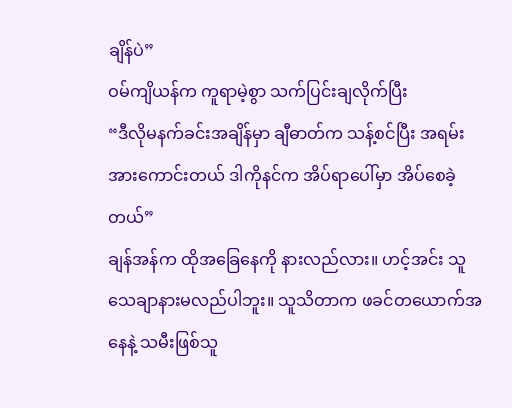ချိန်ပဲ”
ဝမ်ကျိယန်က ကူရာမဲ့စွာ သက်ပြင်းချလိုက်ပြီး
“ဒီလိုမနက်ခင်းအချိန်မှာ ချီဓာတ်က သန့်စင်ပြီး အရမ်းအားကောင်းတယ် ဒါကိုနင်က အိပ်ရာပေါ်မှာ အိပ်စေခဲ့တယ်”
ချန်အန်က ထိုအခြေနေကို နားလည်လား။ ဟင့်အင်း သူသေချာနားမလည်ပါဘူး။ သူသိတာက ဖခင်တယောက်အနေနဲ့ သမီးဖြစ်သူ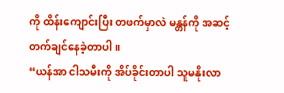ကို ထိန်းကျောင်းပြီး တဖက်မှာလဲ မန္တန်ကို အဆင့်တက်ချင်နေခဲ့တာပါ။
“ယန်အာ ငါသမီးကို အိပ်ခိုင်းတာပါ သူမနိုးလာ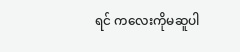ရင် ကလေးကိုမဆူပါ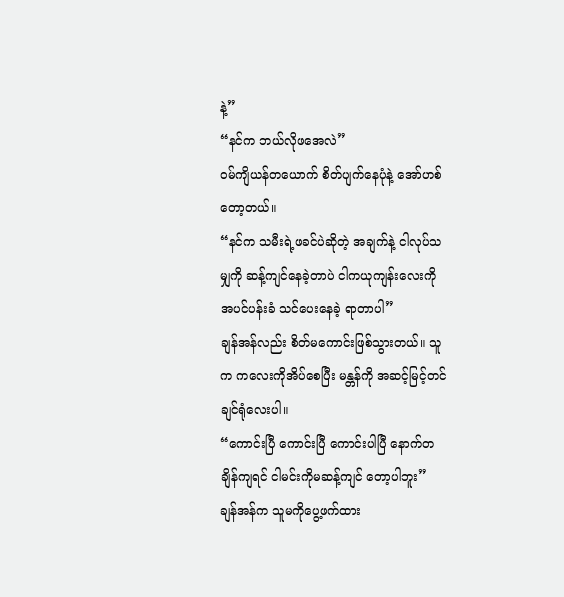နဲ့”
“နင်က ဘယ်လိုဖအေလဲ”
ဝမ်ကျိယန်တယောက် စိတ်ပျက်နေပုံနဲ့ အော်ဟစ်တော့တယ်။
“နင်က သမီးရဲ့ဖခင်ပဲဆိုတဲ့ အချက်နဲ့ ငါလုပ်သမျှကို ဆန့်ကျင်နေခဲ့တာပဲ ငါကယုကျန်းလေးကို အပင်ပန်းခံ သင်ပေးနေခဲ့ ရာတာပါ”
ချန်အန်လည်း စိတ်မကောင်းဖြစ်သွားတယ်။ သူက ကလေးကိုအိပ်စေပြီး မန္တန်ကို အဆင့်မြင့်တင်ချင်ရုံလေးပါ။
“ကောင်းပြီ ကောင်းပြီ ကောင်းပါပြီ နောက်တချိန်ကျရင် ငါမင်းကိုမဆန့်ကျင် တော့ပါဘူး”
ချန်အန်က သူမကိုပွေ့ဖက်ထား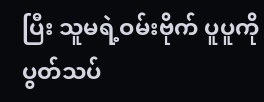ပြီး သူမရဲ့ဝမ်းဗိုက် ပူပူကို ပွတ်သပ်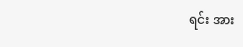ရင်း အား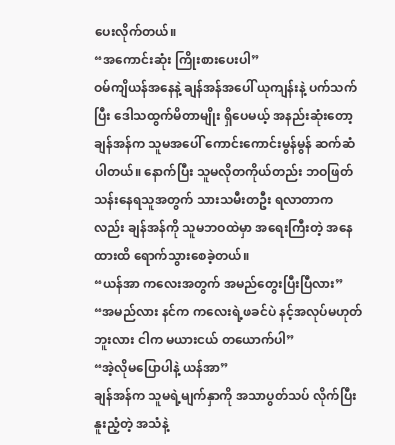ပေးလိုက်တယ်။
“အကောင်းဆုံး ကြိုးစားပေးပါ”
ဝမ်ကျိယန်အနေနဲ့ ချန်အန်အပေါ် ယုကျန်းနဲ့ ပက်သက်ပြီး ဒေါသထွက်မိတာမျိုး ရှိပေမယ့် အနည်းဆုံးတော့ ချန်အန်က သူမအပေါ် ကောင်းကောင်းမွန်မွန် ဆက်ဆံပါတယ်။ နောက်ပြီး သူမလိုတကိုယ်တည်း ဘဝဖြတ်သန်းနေရသူအတွက် သားသမီးတဦး ရလာတာကလည်း ချန်အန်ကို သူမဘဝထဲမှာ အရေးကြီးတဲ့ အနေထားထိ ရောက်သွားစေခဲ့တယ်။
“ယန်အာ ကလေးအတွက် အမည်တွေးပြီးပြီလား”
“အမည်လား နင်က ကလေးရဲ့ဖခင်ပဲ နင့်အလုပ်မဟုတ်ဘူးလား ငါက မယားငယ် တယောက်ပါ”
“အဲ့လိုမပြောပါနဲ့ ယန်အာ”
ချန်အန်က သူမရဲ့မျက်နှာကို အသာပွတ်သပ် လိုက်ပြီး နူးညံ့တဲ့ အသံနဲ့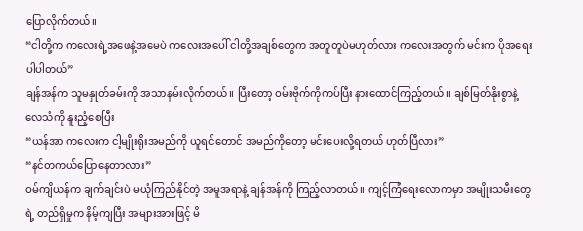ပြောလိုက်တယ်။
“ငါတို့က ကလေးရဲ့အဖေနဲ့အမေပဲ ကလေးအပေါ် ငါတို့အချစ်တွေက အတူတူပဲမဟုတ်လား ကလေးအတွက် မင်းက ပိုအရေးပါပါတယ်”
ချန်အန်က သူမနှုတ်ခမ်းကို အသာနမ်းလိုက်တယ်။ ပြီးတော့ ဝမ်းဗိုက်ကိုကပ်ပြီး နားထောင်ကြည့်တယ်။ ချစ်မြတ်နိုးစွာနဲ့ လေသံကို နူးညံ့စေပြီး
“ယန်အာ ကလေးက ငါ့မျိုးရိုးအမည်ကို ယူရင်တောင် အမည်ကိုတော့ မင်းပေးလို့ရတယ် ဟုတ်ပြီလား”
“နင်တကယ်ပြောနေတာလား”
ဝမ်ကျိယန်က ချက်ချင်းပဲ မယုံကြည်နိုင်တဲ့ အမူအရာနဲ့ ချန်အန်ကို ကြည့်လာတယ်။ ကျင့်ကြံရေးလောကမှာ အမျိုးသမီးတွေရဲ့ တည်ရှိမှုက နိမ့်ကျပြီး အများအားဖြင့် မိ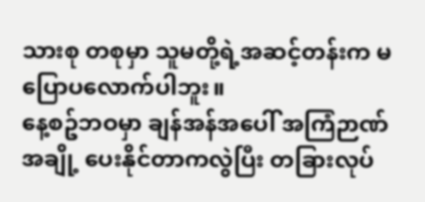သားစု တစုမှာ သူမတို့ရဲ့အဆင့်တန်းက မပြောပလောက်ပါဘူး။
နေ့စဥ်ဘဝမှာ ချန်အန်အပေါ် အကြံဉာဏ်အချို့ ပေးနိုင်တာကလွဲပြီး တခြားလုပ်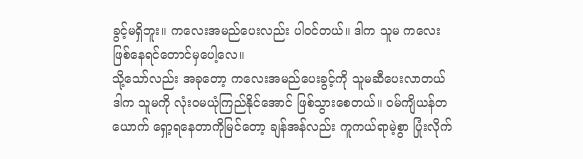ခွင့်မရှိဘူး။ ကလေးအမည်ပေးလည်း ပါဝင်တယ်။ ဒါက သူမ ကလေးဖြစ်နေရင်တောင်မှပေါ့လေ။
သို့သော်လည်း အခုတော့ ကလေးအမည်ပေးခွင့်ကို သူမဆီပေးလာတယ် ဒါက သူမကို လုံးဝမယုံကြည်နိုင်အောင် ဖြစ်သွားစေတယ်။ ဝမ်ကျိယန်တယောက် ရှော့ရနေတာကိုမြင်တော့ ချန်အန်လည်း ကူကယ်ရာမဲ့စွာ ပြုံးလိုက်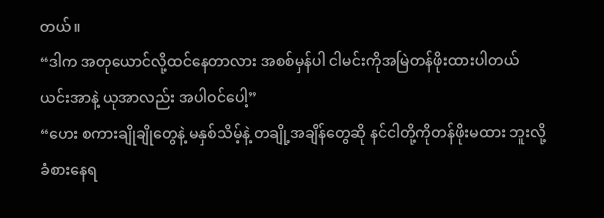တယ်။
“ဒါက အတုယောင်လို့ထင်နေတာလား အစစ်မှန်ပါ ငါမင်းကိုအမြဲတန်ဖိုးထားပါတယ် ယင်းအာနဲ့ ယုအာလည်း အပါဝင်ပေါ့”
“ဟေး စကားချိုချိုတွေနဲ့ မနှစ်သိမ့်နဲ့ တချို့အချိန်တွေဆို နင်ငါတို့ကိုတန်ဖိုးမထား ဘူးလို့ ခံစားနေရ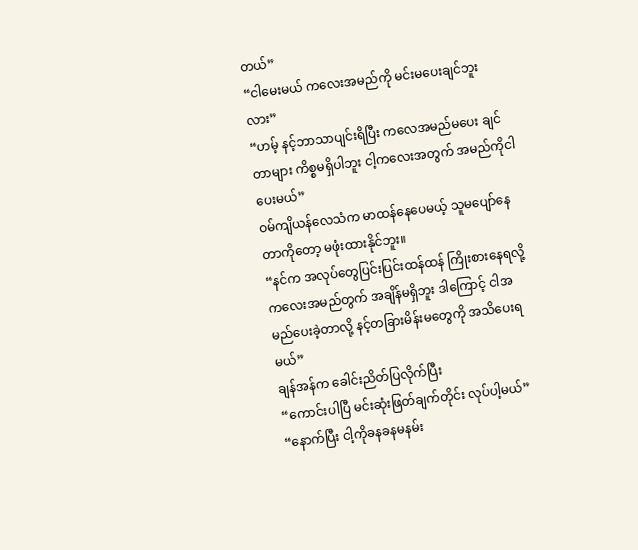တယ်”
“ငါမေးမယ် ကလေးအမည်ကို မင်းမပေးချင်ဘူးလား”
“ဟမ့် နင့်ဘာသာပျင်းရိပြီး ကလေအမည်မပေး ချင်တာများ ကိစ္စမရှိပါဘူး ငါ့ကလေးအတွက် အမည်ကိုငါပေးမယ်”
ဝမ်ကျိယန်လေသံက မာထန်နေပေမယ့် သူမပျော်နေတာကိုတော့ မဖုံးထားနိုင်ဘူး။
“နင်က အလုပ်တွေပြင်းပြင်းထန်ထန် ကြိုးစားနေရလို့ ကလေးအမည်တွက် အချိန်မရှိဘူး ဒါကြောင့် ငါအမည်ပေးခဲ့တာလို့ နင့်တခြားမိန်းမတွေကို အသိပေးရမယ်”
ချန်အန်က ခေါင်းညိတ်ပြလိုက်ပြီး
“ကောင်းပါပြီ မင်းဆုံးဖြတ်ချက်တိုင်း လုပ်ပါ့မယ်”
“နောက်ပြီး ငါ့ကိုခနခနမနမ်း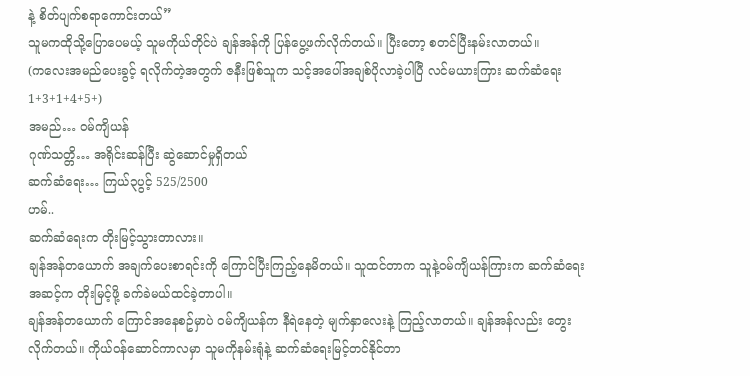နဲ့ စိတ်ပျက်စရာကောင်းတယ်”
သူမကထိုသို့ပြောပေမယ့် သူမကိုယ်တိုင်ပဲ ချန်အန်ကို ပြန်ပွေ့ဖက်လိုက်တယ်။ ပြီးတော့ စတင်ပြီးနမ်းလာတယ်။
(ကလေးအမည်ပေးခွင့် ရလိုက်တဲ့အတွက် ဇနီးဖြစ်သူက သင့်အပေါ်အချစ်ပိုလာခဲ့ပါပြီ လင်မယားကြား ဆက်ဆံရေး 1+3+1+4+5+)
အမည်… ဝမ်ကျိယန်
ဂုဏ်သတ္တိ… အရိုင်းဆန်ပြီး ဆွဲဆောင်မှုရှိတယ်
ဆက်ဆံရေး… ကြယ်၃ပွင့် 525/2500
ဟမ်..
ဆက်ဆံရေးက တိုးမြင့်သွားတာလား။
ချန်အန်တယောက် အချက်ပေးစာရင်းကို ကြောင်ပြီးကြည့်နေမိတယ်။ သူထင်တာက သူနဲ့ဝမ်ကျိယန်ကြားက ဆက်ဆံရေးအဆင့်က တိုးမြင့်ဖို့ ခက်ခဲမယ်ထင်ခဲ့တာပါ။
ချန်အန်တယောက် ကြောင်အနေစဥ်မှာပဲ ဝမ်ကျိယန်က နီရဲနေတဲ့ မျက်နှာလေးနဲ့ ကြည့်လာတယ်။ ချန်အန်လည်း တွေးလိုက်တယ်။ ကိုယ်ဝန်ဆောင်ကာလမှာ သူမကိုနမ်းရုံနဲ့ ဆက်ဆံရေးမြင့်တင်နိုင်တာ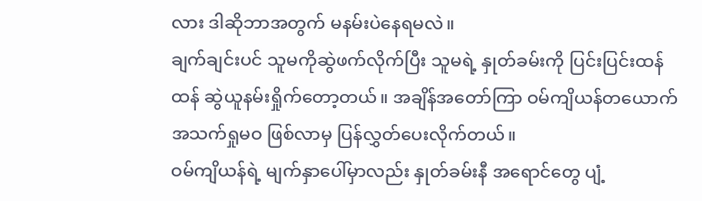လား ဒါဆိုဘာအတွက် မနမ်းပဲနေရမလဲ။
ချက်ချင်းပင် သူမကိုဆွဲဖက်လိုက်ပြီး သူမရဲ့ နှုတ်ခမ်းကို ပြင်းပြင်းထန်ထန် ဆွဲယူနမ်းရှိုက်တော့တယ်။ အချိန်အတော်ကြာ ဝမ်ကျိယန်တယောက် အသက်ရှုမဝ ဖြစ်လာမှ ပြန်လွှတ်ပေးလိုက်တယ်။
ဝမ်ကျိယန်ရဲ့ မျက်နှာပေါ်မှာလည်း နှုတ်ခမ်းနီ အရောင်တွေ ပျံ့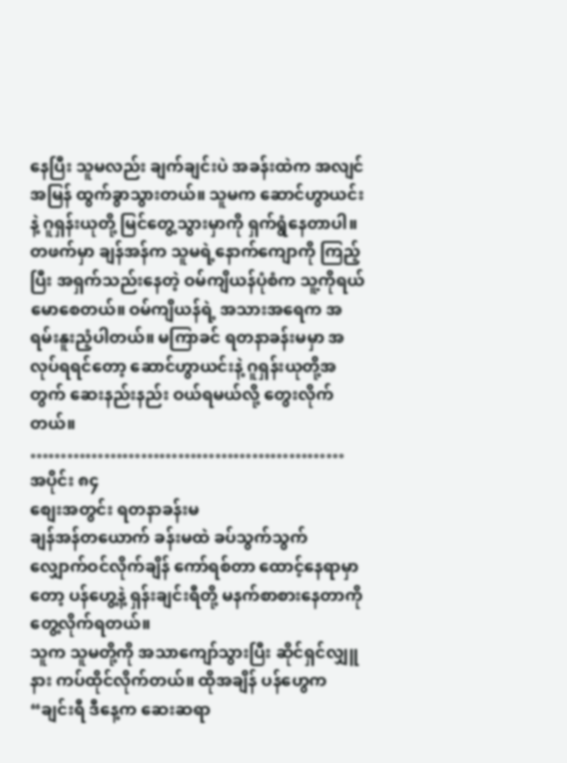နေပြီး သူမလည်း ချက်ချင်းပဲ အခန်းထဲက အလျင်အမြန် ထွက်ခွာသွားတယ်။ သူမက ဆောင်ဟွာယင်းနဲ့ ဂူရှန်းယုတို့ မြင်တွေ့သွားမှာကို ရှက်ရွံနေတာပါ။
တဖက်မှာ ချန်အန်က သူမရဲ့နောက်ကျောကို ကြည့်ပြီး အရှက်သည်းနေတဲ့ ဝမ်ကျိယန်ပုံစံက သူ့ကိုရယ်မောစေတယ်။ ဝမ်ကျိယန်ရဲ့ အသားအရေက အရမ်းနူးညံ့ပါတယ်။ မကြာခင် ရတနာခန်းမမှာ အလုပ်ရရင်တော့ ဆောင်ဟွာယင်းနဲ့ ဂူရှန်းယုတို့အတွက် ဆေးနည်းနည်း ဝယ်ရမယ်လို့ တွေးလိုက်တယ်။
……………………………………………
အပိုင်း ၈၄
စျေးအတွင်း ရတနာခန်းမ
ချန်အန်တယောက် ခန်းမထဲ ခပ်သွက်သွက် လျှောက်ဝင်လိုက်ချိန် ကော်ရစ်တာ ထောင့်နေရာမှာတော့ ပန်ဟွေ့နဲ့ ရှန်းချင်းရီတို့ မနက်စာစားနေတာကို တွေ့လိုက်ရတယ်။
သူက သူမတို့ကို အသာကျော်သွားပြီး ဆိုင်ရှင်လျှူနား ကပ်ထိုင်လိုက်တယ်။ ထိုအချိန် ပန်ဟွေက
“ချင်းရီ ဒီနေ့က ဆေးဆရာ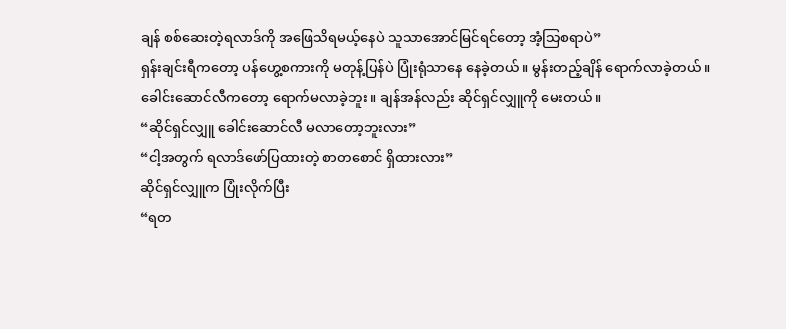ချန် စစ်ဆေးတဲ့ရလာဒ်ကို အဖြေသိရမယ့်နေပဲ သူသာအောင်မြင်ရင်တော့ အံ့သြစရာပဲ”
ရှန်းချင်းရီကတော့ ပန်ဟွေ့စကားကို မတုန့်ပြန်ပဲ ပြုံးရုံသာနေ နေခဲ့တယ်။ မွန်းတည့်ချိန် ရောက်လာခဲ့တယ်။ ခေါင်းဆောင်လီကတော့ ရောက်မလာခဲ့ဘူး။ ချန်အန်လည်း ဆိုင်ရှင်လျှူကို မေးတယ်။
“ဆိုင်ရှင်လျှူ ခေါင်းဆောင်လီ မလာတော့ဘူးလား”
“ငါ့အတွက် ရလာဒ်ဖော်ပြထားတဲ့ စာတစောင် ရှိထားလား”
ဆိုင်ရှင်လျှူက ပြုံးလိုက်ပြီး
“ရတ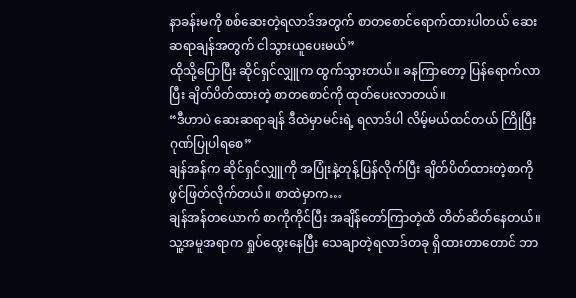နာခန်းမကို စစ်ဆေးတဲ့ရလာဒ်အတွက် စာတစောင်ရောက်ထားပါတယ် ဆေးဆရာချန်အတွက် ငါသွားယူပေးမယ်”
ထိုသို့ပြောပြီး ဆိုင်ရှင်လျှူက ထွက်သွားတယ်။ ခနကြာတော့ ပြန်ရောက်လာပြီး ချိတ်ပိတ်ထားတဲ့ စာတစောင်ကို ထုတ်ပေးလာတယ်။
“ဒီဟာပဲ ဆေးဆရာချန် ဒီထဲမှာမင်းရဲ့ ရလာဒ်ပါ လိမ့်မယ်ထင်တယ် ကြိုပြီး ဂုဏ်ပြုပါရစေ”
ချန်အန်က ဆိုင်ရှင်လျှူကို အပြုံးနဲ့တုန့်ပြန်လိုက်ပြီး ချိတ်ပိတ်ထားတဲ့စာကို ဖွင်ဖြတ်လိုက်တယ်။ စာထဲမှာက…
ချန်အန်တယောက် စာကိုကိုင်ပြီး အချိန်တော်ကြာတဲ့ထိ တိတ်ဆိတ်နေတယ်။ သူ့အမူအရာက ရှုပ်ထွေးနေပြီး သေချာတဲ့ရလာဒ်တခု ရှိထားတာတောင် ဘာ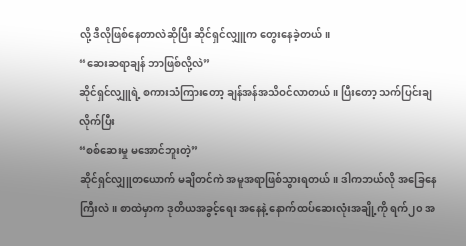လို့ ဒီလိုဖြစ်နေတာလဲဆိုပြီး ဆိုင်ရှင်လျှူက တွေးနေခဲ့တယ်။
“ဆေးဆရာချန် ဘာဖြစ်လို့လဲ”
ဆိုင်ရှင်လျှူရဲ့ စကားသံကြားတော့ ချန်အန်အသိဝင်လာတယ်။ ပြီးတော့ သက်ပြင်းချလိုက်ပြီး
“စစ်ဆေးမှု မအောင်ဘူးတဲ့”
ဆိုင်ရှင်လျှူတယောက် မချိတင်ကဲ အမူအရာဖြစ်သွားရတယ်။ ဒါကဘယ်လို အခြေနေကြီးလဲ။ စာထဲမှာက ဒုတိယအခွင့်ရေး အနေနဲ့ နောက်ထပ်ဆေးလုံးအချို့ကို ရက်၂၀ အ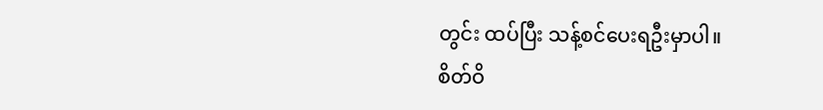တွင်း ထပ်ပြီး သန့်စင်ပေးရဦးမှာပါ။
စိတ်ဝိ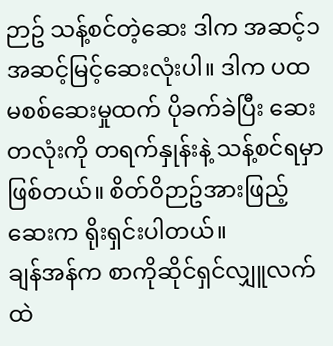ဉာဥ် သန့်စင်တဲ့ဆေး ဒါက အဆင့်၁
အဆင့်မြင့်ဆေးလုံးပါ။ ဒါက ပထမစစ်ဆေးမှုထက် ပိုခက်ခဲပြီး ဆေးတလုံးကို တရက်နှုန်းနဲ့ သန့်စင်ရမှာဖြစ်တယ်။ စိတ်ဝိဉာဥ်အားဖြည့်ဆေးက ရိုးရှင်းပါတယ်။
ချန်အန်က စာကိုဆိုင်ရှင်လျှူလက်ထဲ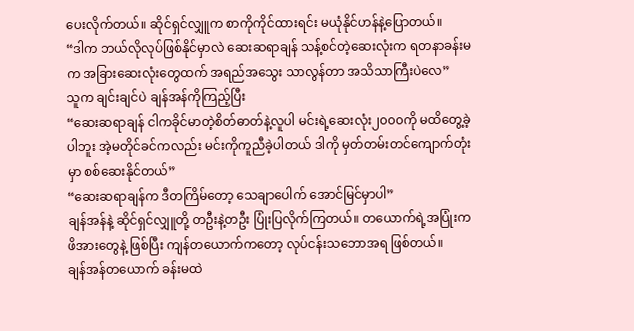ပေးလိုက်တယ်။ ဆိုင်ရှင်လျှူက စာကိုကိုင်ထားရင်း မယုံနိုင်ဟန်နဲ့ပြောတယ်။
“ဒါက ဘယ်လိုလုပ်ဖြစ်နိုင်မှာလဲ ဆေးဆရာချန် သန့်စင်တဲ့ဆေးလုံးက ရတနာခန်းမက အခြားဆေးလုံးတွေထက် အရည်အသွေး သာလွန်တာ အသိသာကြီးပဲလေ”
သူက ချင်းချင်ပဲ ချန်အန်ကိုကြည့်ပြီး
“ဆေးဆရာချန် ငါကခိုင်မာတဲ့စိတ်ဓာတ်နဲ့လူပါ မင်းရဲ့ဆေးလုံး၂၀၀၀ကို မထိတွေ့ခဲ့ပါဘူး အဲ့မတိုင်ခင်ကလည်း မင်းကိုကူညီခဲ့ပါတယ် ဒါကို မှတ်တမ်းတင်ကျောက်တုံးမှာ စစ်ဆေးနိုင်တယ်”
“ဆေးဆရာချန်က ဒီတကြိမ်တော့ သေချာပေါက် အောင်မြင်မှာပါ”
ချန်အန်နဲ့ ဆိုင်ရှင်လျှူတို့ တဦးနဲ့တဦး ပြုံးပြလိုက်ကြတယ်။ တယောက်ရဲ့အပြုံးက ဖိအားတွေနဲ့ ဖြစ်ပြီး ကျန်တယောက်ကတော့ လုပ်ငန်းသဘောအရ ဖြစ်တယ်။
ချန်အန်တယောက် ခန်းမထဲ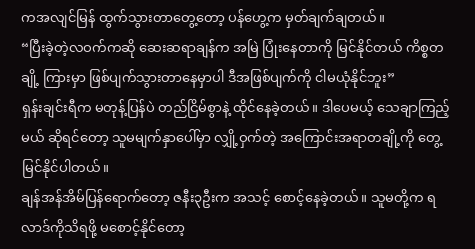ကအလျင်မြန် ထွက်သွားတာတွေ့တော့ ပန်ဟွေ့က မှတ်ချက်ချတယ်။
“ပြီးခဲ့တဲ့လဝက်ကဆို ဆေးဆရာချန်က အမြဲ ပြုံးနေတာကို မြင်နိုင်တယ် ကိစ္စတချို့ ကြားမှာ ဖြစ်ပျက်သွားတာနေမှာပါ ဒီအဖြစ်ပျက်ကို ငါမယုံနိုင်ဘူး”
ရှန်းချင်းရီက မတုန့်ပြန်ပဲ တည်ငြိမ်စွာနဲ့ ထိုင်နေခဲ့တယ်။ ဒါပေမယ့် သေချာကြည့်မယ် ဆိုရင်တော့ သူမမျက်နှာပေါ်မှာ လျှို့ဝှက်တဲ့ အကြောင်းအရာတချို့ကို တွေ့မြင်နိုင်ပါတယ်။
ချန်အန်အိမ်ပြန်ရောက်တော့ ဇနီး၃ဦးက အသင့် စောင့်နေခဲ့တယ်။ သူမတို့က ရလာဒ်ကိုသိရဖို့ မစောင့်နိုင်တော့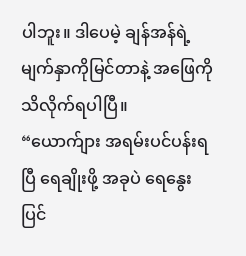ပါဘူး။ ဒါပေမဲ့ ချန်အန်ရဲ့ မျက်နှာကိုမြင်တာနဲ့ အဖြေကို သိလိုက်ရပါပြီ။
“ယောက်ျား အရမ်းပင်ပန်းရပြီ ရေချိုးဖို့ အခုပဲ ရေနွေးပြင်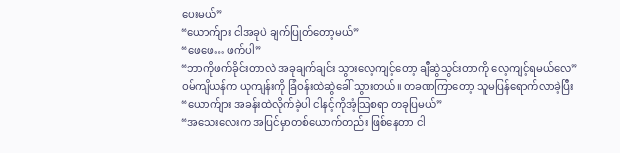ပေးမယ်”
“ယောက်ျား ငါအခုပဲ ချက်ပြုတ်တော့မယ်”
“ဖေဖေ… ဖက်ပါ”
“ဘာကိုဖက်ခိုင်းတာလဲ အခုချက်ချင်း သွားလေ့ကျင့်တော့ ချီဆွဲသွင်းတာကို လေ့ကျင့်ရမယ်လေ”
ဝမ်ကျိယန်က ယုကျန်းကို ခြံဝန်းထဲဆွဲခေါ် သွားတယ်။ တခဏကြာတော့ သူမပြန်ရောက်လာခဲ့ပြီး
“ယောက်ျား အခန်းထဲလိုက်ခဲ့ပါ ငါနင့်ကိုအံ့သြစရာ တခုပြမယ်”
“အသေးလေးက အပြင်မှာတစ်ယောက်တည်း ဖြစ်နေတာ ငါ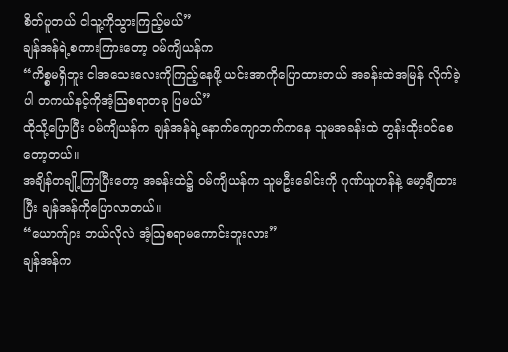စိတ်ပူတယ် ငါသူ့ကိုသွားကြည့်မယ်”
ချန်အန်ရဲ့စကားကြားတော့ ဝမ်ကျိယန်က
“ကိစ္စမရှိဘူး ငါအသေးလေးကိုကြည့်နေဖို့ ယင်းအာကိုပြောထားတယ် အခန်းထဲအမြန် လိုက်ခဲ့ပါ တကယ်နင့်ကိုအံ့သြစရာတခု ပြမယ်”
ထိုသို့ပြောပြီး ဝမ်ကျိယန်က ချန်အန်ရဲ့နောက်ကျောဘက်ကနေ သူမအခန်းထဲ တွန်းထိုးဝင်စေတော့တယ်။
အချိန်တချို့ကြာပြီးတော့ အခန်းထဲ၌ ဝမ်ကျိယန်က သူမဦးခေါင်းကို ဂုဏ်ယူဟန်နဲ့ မော့ချီထားပြီး ချန်အန်ကိုပြောလာတယ်။
“ယောက်ျား ဘယ်လိုလဲ အံ့သြစရာမကောင်းဘူးလား”
ချန်အန်က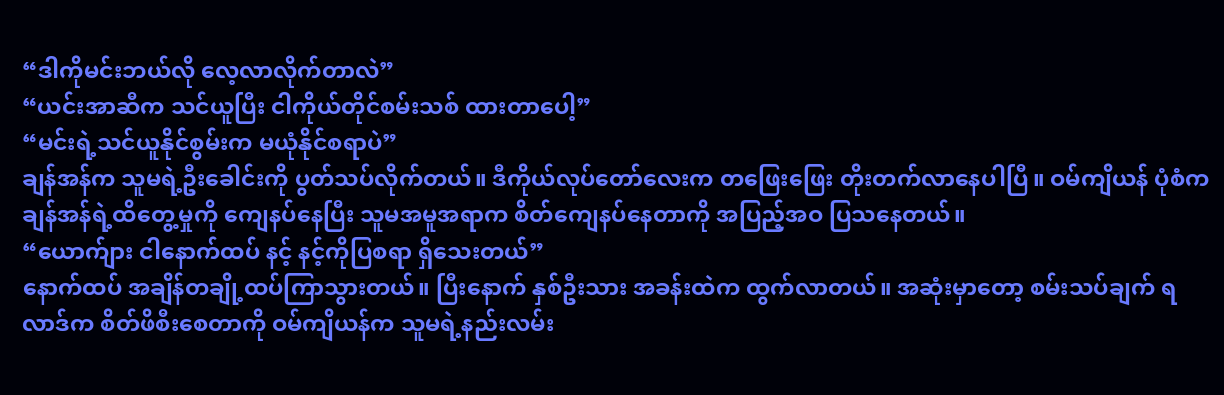“ဒါကိုမင်းဘယ်လို လေ့လာလိုက်တာလဲ”
“ယင်းအာဆီက သင်ယူပြီး ငါကိုယ်တိုင်စမ်းသစ် ထားတာပေါ့”
“မင်းရဲ့သင်ယူနိုင်စွမ်းက မယုံနိုင်စရာပဲ”
ချန်အန်က သူမရဲ့ဦးခေါင်းကို ပွတ်သပ်လိုက်တယ်။ ဒီကိုယ်လုပ်တော်လေးက တဖြေးဖြေး တိုးတက်လာနေပါပြီ။ ဝမ်ကျိယန် ပုံစံက ချန်အန်ရဲ့ထိတွေ့မှုကို ကျေနပ်နေပြီး သူမအမူအရာက စိတ်ကျေနပ်နေတာကို အပြည့်အဝ ပြသနေတယ်။
“ယောက်ျား ငါနောက်ထပ် နင့် နင့်ကိုပြစရာ ရှိသေးတယ်”
နောက်ထပ် အချိန်တချို့ထပ်ကြာသွားတယ်။ ပြီးနောက် နှစ်ဦးသား အခန်းထဲက ထွက်လာတယ်။ အဆုံးမှာတော့ စမ်းသပ်ချက် ရလာဒ်က စိတ်ဖိစီးစေတာကို ဝမ်ကျိယန်က သူမရဲ့နည်းလမ်း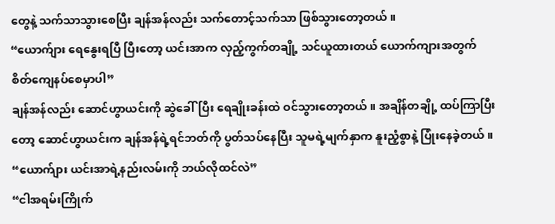တွေနဲ့ သက်သာသွားစေပြီး ချန်အန်လည်း သက်တောင့်သက်သာ ဖြစ်သွားတော့တယ်။
“ယောက်ျား ရေနွေးရပြီ ပြီးတော့ ယင်းအာက လှည့်ကွက်တချို့ သင်ယူထားတယ် ယောက်ကျားအတွက် စိတ်ကျေနပ်စေမှာပါ”
ချန်အန်လည်း ဆောင်ဟွာယင်းကို ဆွဲခေါ်ပြီး ရေချိုးခန်းထဲ ဝင်သွားတော့တယ်။ အချိန်တချို့ ထပ်ကြာပြီးတော့ ဆောင်ဟွာယင်းက ချန်အန်ရဲ့ရင်ဘတ်ကို ပွတ်သပ်နေပြီး သူမရဲ့မျက်နှာက နူးညံ့စွာနဲ့ ပြုံးနေခဲ့တယ်။
“ယောက်ျား ယင်းအာရဲ့နည်းလမ်းကို ဘယ်လိုထင်လဲ”
“ငါအရမ်းကြိုက်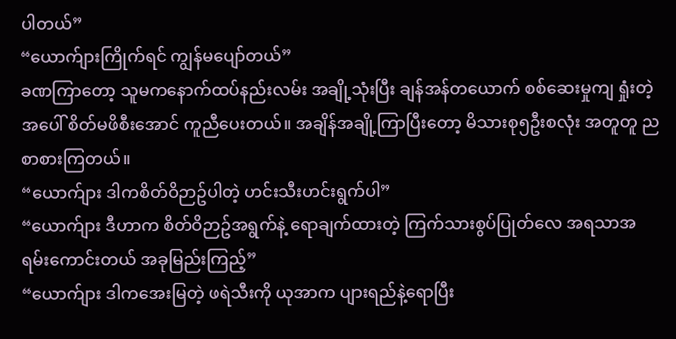ပါတယ်”
“ယောက်ျားကြိုက်ရင် ကျွန်မပျော်တယ်”
ခဏကြာတော့ သူမကနောက်ထပ်နည်းလမ်း အချို့သုံးပြီး ချန်အန်တယောက် စစ်ဆေးမှုကျ ရှုံးတဲ့အပေါ် စိတ်မဖိစီးအောင် ကူညီပေးတယ်။ အချိန်အချို့ကြာပြီးတော့ မိသားစု၅ဦးစလုံး အတူတူ ညစာစားကြတယ်။
“ယောက်ျား ဒါကစိတ်ဝိဉာဥ်ပါတဲ့ ဟင်းသီးဟင်းရွက်ပါ”
“ယောက်ျား ဒီဟာက စိတ်ဝိဉာဥ်အရွက်နဲ့ ရောချက်ထားတဲ့ ကြက်သားစွပ်ပြုတ်လေ အရသာအရမ်းကောင်းတယ် အခုမြည်းကြည့်”
“ယောက်ျား ဒါကအေးမြတဲ့ ဖရဲသီးကို ယုအာက ပျားရည်နဲ့ရောပြီး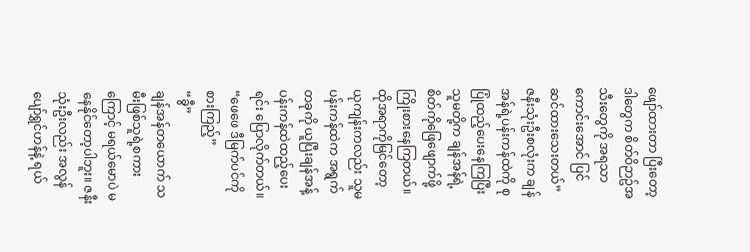ဖျော်ထားတာ ပြီးတော့ ဒါတွေက စိတ်ဝိဉာဥ်အသီးတွေကို အရသာကောင်းအောင် ပြင်ဆင်ထားသေးတယ်”
ဇနီးသုံးဦးစလုံးက ချန်အန်ရဲ့ပန်းကန်ထဲကို စုပြုံထည့်ပေးနေကြပြီး သူမတို့က ချန်အန်ရဲ့ စိတ်ကိုဖြေဖျောက်ဖို့ ကြိုးစားနေကြတယ်။ ထိုအရာကိုမြင်တော့ ယုကျန်းကလည်း သူမပန်းကန်ထဲက အရွက်တခုကို ယူပြီးချန်အန့် ပန်းကန်ထဲထည့်ပေးရင်း ပြောလိုက်တယ်။
“ဖေဖေ ဒီမြက်ပင်ကို စားကြည့်”
“ခွီ”
ချန်အန်တယောက် သမီးဖြစ်သူရဲ့စကားကြောင့် မရယ်မောပဲ မနေနိုင်တော့ပါဘူး။ ဇနီးသုံးဦးလည်း အလွန်ပျော်ရွှင်ဟန်နဲ့ ရယ်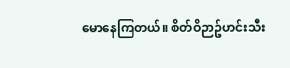မောနေကြတယ်။ စိတ်ဝိဉာဥ်ဟင်းသီး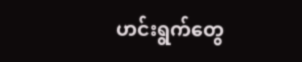ဟင်းရွက်တွေ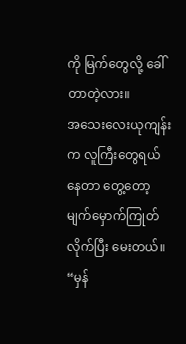ကို မြက်တွေလို့ ခေါ်တာတဲ့လား။
အသေးလေးယုကျန်းက လူကြီးတွေရယ်နေတာ တွေ့တော့ မျက်မှောက်ကြုတ်လိုက်ပြီး မေးတယ်။
“မှန်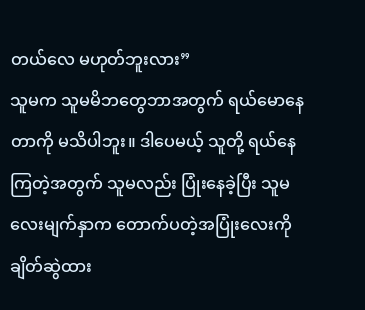တယ်လေ မဟုတ်ဘူးလား”
သူမက သူမမိဘတွေဘာအတွက် ရယ်မောနေတာကို မသိပါဘူး။ ဒါပေမယ့် သူတို့ ရယ်နေကြတဲ့အတွက် သူမလည်း ပြုံးနေခဲ့ပြီး သူမလေးမျက်နှာက တောက်ပတဲ့အပြုံးလေးကို ချိတ်ဆွဲထား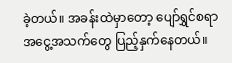ခဲ့တယ်။ အခန်းထဲမှာတော့ ပျော်ရွှင်စရာ အငွေ့အသက်တွေ ပြည့်နှက်နေတယ်။